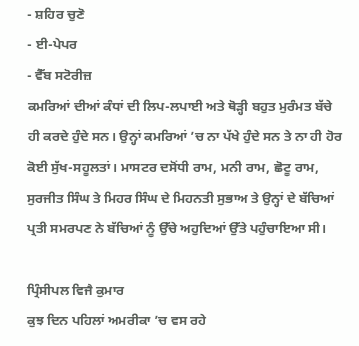- ਸ਼ਹਿਰ ਚੁਣੋ
- ਈ-ਪੇਪਰ
- ਵੈੱਬ ਸਟੋਰੀਜ਼
ਕਮਰਿਆਂ ਦੀਆਂ ਕੰਧਾਂ ਦੀ ਲਿਪ-ਲਪਾਈ ਅਤੇ ਥੋੜ੍ਹੀ ਬਹੁਤ ਮੁਰੰਮਤ ਬੱਚੇ ਹੀ ਕਰਦੇ ਹੁੰਦੇ ਸਨ। ਉਨ੍ਹਾਂ ਕਮਰਿਆਂ ’ਚ ਨਾ ਪੱਖੇ ਹੁੰਦੇ ਸਨ ਤੇ ਨਾ ਹੀ ਹੋਰ ਕੋਈ ਸੁੱਖ-ਸਹੂਲਤਾਂ। ਮਾਸਟਰ ਦਸੋਂਧੀ ਰਾਮ, ਮਨੀ ਰਾਮ, ਛੋਟੂ ਰਾਮ, ਸੁਰਜੀਤ ਸਿੰਘ ਤੇ ਮਿਹਰ ਸਿੰਘ ਦੇ ਮਿਹਨਤੀ ਸੁਭਾਅ ਤੇ ਉਨ੍ਹਾਂ ਦੇ ਬੱਚਿਆਂ ਪ੍ਰਤੀ ਸਮਰਪਣ ਨੇ ਬੱਚਿਆਂ ਨੂੰ ਉੱਚੇ ਅਹੁਦਿਆਂ ਉੱਤੇ ਪਹੁੰਚਾਇਆ ਸੀ।

ਪ੍ਰਿੰਸੀਪਲ ਵਿਜੈ ਕੁਮਾਰ
ਕੁਝ ਦਿਨ ਪਹਿਲਾਂ ਅਮਰੀਕਾ ’ਚ ਵਸ ਰਹੇ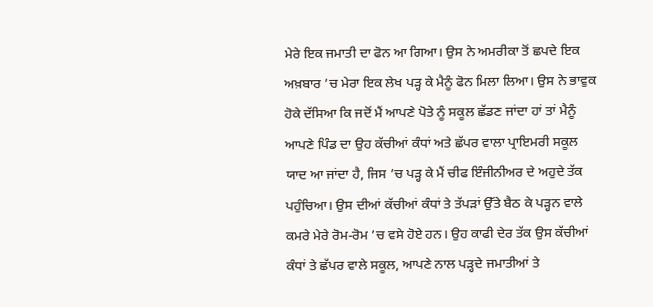ਮੇਰੇ ਇਕ ਜਮਾਤੀ ਦਾ ਫੋਨ ਆ ਗਿਆ। ਉਸ ਨੇ ਅਮਰੀਕਾ ਤੋਂ ਛਪਦੇ ਇਕ ਅਖ਼ਬਾਰ ’ਚ ਮੇਰਾ ਇਕ ਲੇਖ ਪੜ੍ਹ ਕੇ ਮੈਨੂੰ ਫੋਨ ਮਿਲਾ ਲਿਆ। ਉਸ ਨੇ ਭਾਵੁਕ ਹੋਕੇ ਦੱਸਿਆ ਕਿ ਜਦੋਂ ਮੈਂ ਆਪਣੇ ਪੋਤੇ ਨੂੰ ਸਕੂਲ ਛੱਡਣ ਜਾਂਦਾ ਹਾਂ ਤਾਂ ਮੈਨੂੰ ਆਪਣੇ ਪਿੰਡ ਦਾ ਉਹ ਕੱਚੀਆਂ ਕੰਧਾਂ ਅਤੇ ਛੱਪਰ ਵਾਲਾ ਪ੍ਰਾਇਮਰੀ ਸਕੂਲ ਯਾਦ ਆ ਜਾਂਦਾ ਹੈ, ਜਿਸ ’ਚ ਪੜ੍ਹ ਕੇ ਮੈਂ ਚੀਫ ਇੰਜੀਨੀਅਰ ਦੇ ਅਹੁਦੇ ਤੱਕ ਪਹੁੰਚਿਆ। ਉਸ ਦੀਆਂ ਕੱਚੀਆਂ ਕੰਧਾਂ ਤੇ ਤੱਪੜਾਂ ਉੱਤੇ ਬੈਠ ਕੇ ਪੜ੍ਹਨ ਵਾਲੇ ਕਮਰੇ ਮੇਰੇ ਰੋਮ-ਰੋਮ ’ਚ ਵਸੇ ਹੋਏ ਹਨ। ਉਹ ਕਾਫੀ ਦੇਰ ਤੱਕ ਉਸ ਕੱਚੀਆਂ ਕੰਧਾਂ ਤੇ ਛੱਪਰ ਵਾਲੇ ਸਕੂਲ, ਆਪਣੇ ਨਾਲ ਪੜ੍ਹਦੇ ਜਮਾਤੀਆਂ ਤੇ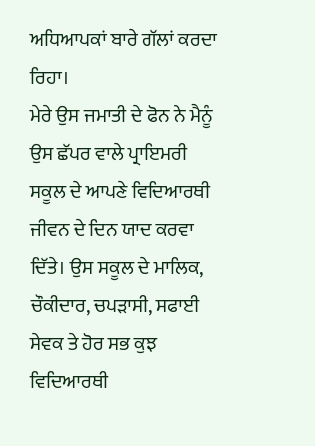ਅਧਿਆਪਕਾਂ ਬਾਰੇ ਗੱਲਾਂ ਕਰਦਾ ਰਿਹਾ।
ਮੇਰੇ ਉਸ ਜਮਾਤੀ ਦੇ ਫੋਨ ਨੇ ਮੈਨੂੰ ਉਸ ਛੱਪਰ ਵਾਲੇ ਪ੍ਰਾਇਮਰੀ ਸਕੂਲ ਦੇ ਆਪਣੇ ਵਿਦਿਆਰਥੀ ਜੀਵਨ ਦੇ ਦਿਨ ਯਾਦ ਕਰਵਾ ਦਿੱਤੇ। ਉਸ ਸਕੂਲ ਦੇ ਮਾਲਿਕ, ਚੌਕੀਦਾਰ, ਚਪੜਾਸੀ, ਸਫਾਈ ਸੇਵਕ ਤੇ ਹੋਰ ਸਭ ਕੁਝ ਵਿਦਿਆਰਥੀ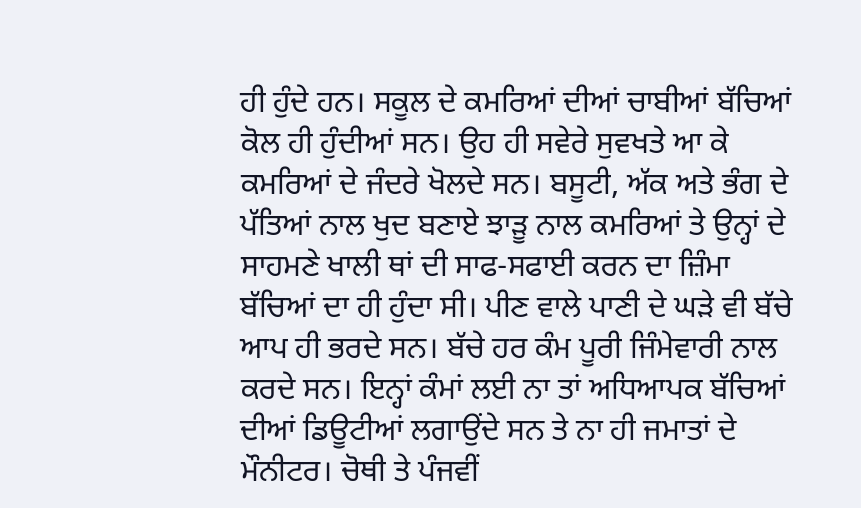ਹੀ ਹੁੰਦੇ ਹਨ। ਸਕੂਲ ਦੇ ਕਮਰਿਆਂ ਦੀਆਂ ਚਾਬੀਆਂ ਬੱਚਿਆਂ ਕੋਲ ਹੀ ਹੁੰਦੀਆਂ ਸਨ। ਉਹ ਹੀ ਸਵੇਰੇ ਸੁਵਖਤੇ ਆ ਕੇ ਕਮਰਿਆਂ ਦੇ ਜੰਦਰੇ ਖੋਲਦੇ ਸਨ। ਬਸੂਟੀ, ਅੱਕ ਅਤੇ ਭੰਗ ਦੇ ਪੱਤਿਆਂ ਨਾਲ ਖੁਦ ਬਣਾਏ ਝਾੜੂ ਨਾਲ ਕਮਰਿਆਂ ਤੇ ਉਨ੍ਹਾਂ ਦੇ ਸਾਹਮਣੇ ਖਾਲੀ ਥਾਂ ਦੀ ਸਾਫ-ਸਫਾਈ ਕਰਨ ਦਾ ਜ਼ਿੰਮਾ ਬੱਚਿਆਂ ਦਾ ਹੀ ਹੁੰਦਾ ਸੀ। ਪੀਣ ਵਾਲੇ ਪਾਣੀ ਦੇ ਘੜੇ ਵੀ ਬੱਚੇ ਆਪ ਹੀ ਭਰਦੇ ਸਨ। ਬੱਚੇ ਹਰ ਕੰਮ ਪੂਰੀ ਜਿੰਮੇਵਾਰੀ ਨਾਲ ਕਰਦੇ ਸਨ। ਇਨ੍ਹਾਂ ਕੰਮਾਂ ਲਈ ਨਾ ਤਾਂ ਅਧਿਆਪਕ ਬੱਚਿਆਂ ਦੀਆਂ ਡਿਊਟੀਆਂ ਲਗਾਉਂਦੇ ਸਨ ਤੇ ਨਾ ਹੀ ਜਮਾਤਾਂ ਦੇ ਮੌਨੀਟਰ। ਚੋਥੀ ਤੇ ਪੰਜਵੀਂ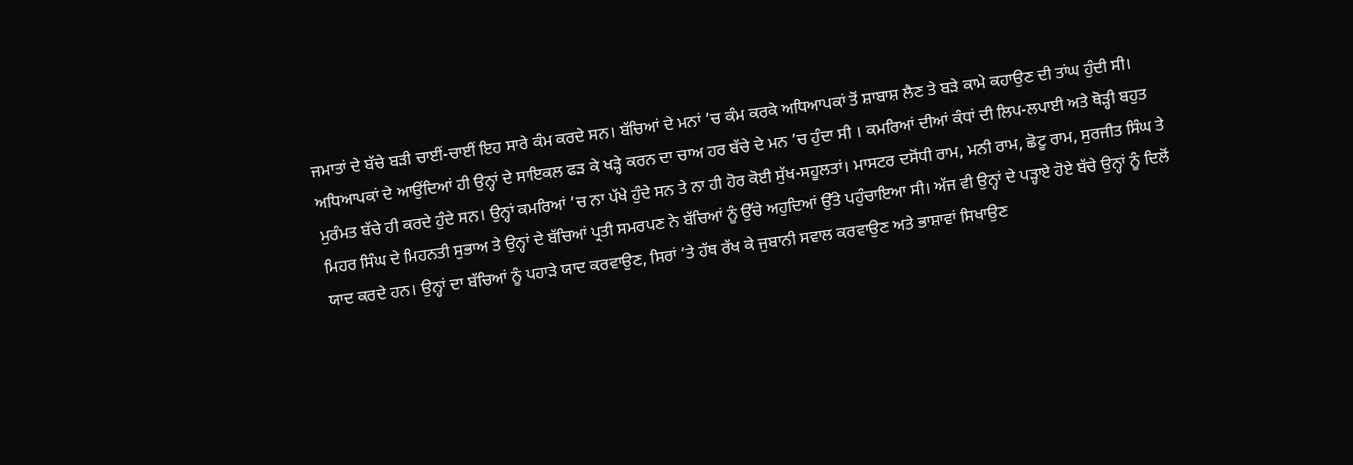ਜਮਾਤਾਂ ਦੇ ਬੱਚੇ ਬੜੀ ਚਾਈਂ-ਚਾਈਂ ਇਹ ਸਾਰੇ ਕੰਮ ਕਰਦੇ ਸਨ। ਬੱਚਿਆਂ ਦੇ ਮਨਾਂ ’ਚ ਕੰਮ ਕਰਕੇ ਅਧਿਆਪਕਾਂ ਤੋਂ ਸ਼ਾਬਾਸ਼ ਲੈਣ ਤੇ ਬੜੇ ਕਾਮੇ ਕਹਾਉਣ ਦੀ ਤਾਂਘ ਹੁੰਦੀ ਸੀ। ਅਧਿਆਪਕਾਂ ਦੇ ਆਉਂਦਿਆਂ ਹੀ ਉਨ੍ਹਾਂ ਦੇ ਸਾਇਕਲ ਫੜ ਕੇ ਖੜ੍ਹੇ ਕਰਨ ਦਾ ਚਾਅ ਹਰ ਬੱਚੇ ਦੇ ਮਨ ’ਚ ਹੁੰਦਾ ਸੀ । ਕਮਰਿਆਂ ਦੀਆਂ ਕੰਧਾਂ ਦੀ ਲਿਪ-ਲਪਾਈ ਅਤੇ ਥੋੜ੍ਹੀ ਬਹੁਤ ਮੁਰੰਮਤ ਬੱਚੇ ਹੀ ਕਰਦੇ ਹੁੰਦੇ ਸਨ। ਉਨ੍ਹਾਂ ਕਮਰਿਆਂ ’ਚ ਨਾ ਪੱਖੇ ਹੁੰਦੇ ਸਨ ਤੇ ਨਾ ਹੀ ਹੋਰ ਕੋਈ ਸੁੱਖ-ਸਹੂਲਤਾਂ। ਮਾਸਟਰ ਦਸੋਂਧੀ ਰਾਮ, ਮਨੀ ਰਾਮ, ਛੋਟੂ ਰਾਮ, ਸੁਰਜੀਤ ਸਿੰਘ ਤੇ ਮਿਹਰ ਸਿੰਘ ਦੇ ਮਿਹਨਤੀ ਸੁਭਾਅ ਤੇ ਉਨ੍ਹਾਂ ਦੇ ਬੱਚਿਆਂ ਪ੍ਰਤੀ ਸਮਰਪਣ ਨੇ ਬੱਚਿਆਂ ਨੂੰ ਉੱਚੇ ਅਹੁਦਿਆਂ ਉੱਤੇ ਪਹੁੰਚਾਇਆ ਸੀ। ਅੱਜ ਵੀ ਉਨ੍ਹਾਂ ਦੇ ਪੜ੍ਹਾਏ ਹੋਏ ਬੱਚੇ ਉਨ੍ਹਾਂ ਨੂੰ ਦਿਲੋਂ ਯਾਦ ਕਰਦੇ ਹਨ। ਉਨ੍ਹਾਂ ਦਾ ਬੱਚਿਆਂ ਨੂੰ ਪਹਾੜੇ ਯਾਦ ਕਰਵਾਉਣ, ਸਿਰਾਂ ’ਤੇ ਹੱਥ ਰੱਖ ਕੇ ਜੁਬਾਨੀ ਸਵਾਲ ਕਰਵਾਉਣ ਅਤੇ ਭਾਸ਼ਾਵਾਂ ਸਿਖਾਉਣ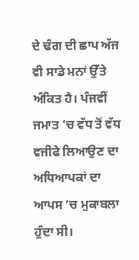ਦੇ ਢੰਗ ਦੀ ਛਾਪ ਅੱਜ ਵੀ ਸਾਡੇ ਮਨਾਂ ਉੱਤੇ ਅੰਕਿਤ ਹੈ। ਪੰਜਵੀਂ ਜਮਾਤ ’ਚ ਵੱਧ ਤੋਂ ਵੱਧ ਵਜੀਫੇ ਲਿਆਉਣ ਦਾ ਅਧਿਆਪਕਾਂ ਦਾ ਆਪਸ ’ਚ ਮੁਕਾਬਲਾ ਹੁੰਦਾ ਸੀ।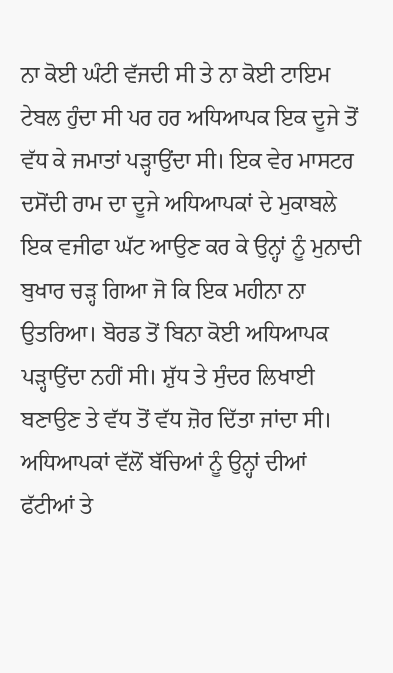ਨਾ ਕੋਈ ਘੰਟੀ ਵੱਜਦੀ ਸੀ ਤੇ ਨਾ ਕੋਈ ਟਾਇਮ ਟੇਬਲ ਹੁੰਦਾ ਸੀ ਪਰ ਹਰ ਅਧਿਆਪਕ ਇਕ ਦੂਜੇ ਤੋਂ ਵੱਧ ਕੇ ਜਮਾਤਾਂ ਪੜ੍ਹਾਉਂਦਾ ਸੀ। ਇਕ ਵੇਰ ਮਾਸਟਰ ਦਸੋਂਦੀ ਰਾਮ ਦਾ ਦੂਜੇ ਅਧਿਆਪਕਾਂ ਦੇ ਮੁਕਾਬਲੇ ਇਕ ਵਜੀਫਾ ਘੱਟ ਆਉਣ ਕਰ ਕੇ ਉਨ੍ਹਾਂ ਨੂੰ ਮੁਨਾਦੀ ਬੁਖਾਰ ਚੜ੍ਹ ਗਿਆ ਜੋ ਕਿ ਇਕ ਮਹੀਨਾ ਨਾ ਉਤਰਿਆ। ਬੋਰਡ ਤੋਂ ਬਿਨਾ ਕੋਈ ਅਧਿਆਪਕ ਪੜ੍ਹਾਉਂਦਾ ਨਹੀਂ ਸੀ। ਸ਼ੁੱਧ ਤੇ ਸੁੰਦਰ ਲਿਖਾਈ ਬਣਾਉਣ ਤੇ ਵੱਧ ਤੋਂ ਵੱਧ ਜ਼ੋਰ ਦਿੱਤਾ ਜਾਂਦਾ ਸੀ। ਅਧਿਆਪਕਾਂ ਵੱਲੋਂ ਬੱਚਿਆਂ ਨੂੰ ਉਨ੍ਹਾਂ ਦੀਆਂ ਫੱਟੀਆਂ ਤੇ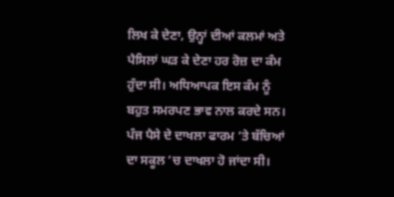ਲਿਖ ਕੇ ਦੇਣਾ, ਉਨ੍ਹਾਂ ਦੀਆਂ ਕਲਮਾਂ ਅਤੇ ਪੈਸਿਲਾਂ ਘੜ ਕੇ ਦੇਣਾ ਹਰ ਰੋਜ਼ ਦਾ ਕੰਮ ਹੁੰਦਾ ਸੀ। ਅਧਿਆਪਕ ਇਸ ਕੰਮ ਨੂੰ ਬਹੁਤ ਸਮਰਪਣ ਭਾਵ ਨਾਲ ਕਰਦੇ ਸਨ। ਪੰਜ ਪੈਸੇ ਦੇ ਦਾਖਲਾ ਫਾਰਮ ’ਤੇ ਬੱਚਿਆਂ ਦਾ ਸਕੂਲ ’ਚ ਦਾਖਲਾ ਹੋ ਜਾਂਦਾ ਸੀ।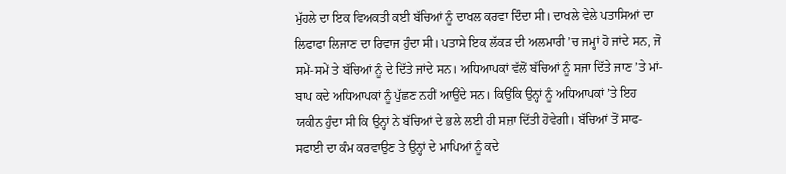ਮੁੱਹਲੇ ਦਾ ਇਕ ਵਿਅਕਤੀ ਕਈ ਬੱਚਿਆਂ ਨੂੰ ਦਾਖਲ ਕਰਵਾ ਦਿੰਦਾ ਸੀ। ਦਾਖਲੇ ਵੇਲੇ ਪਤਾਸਿਆਂ ਦਾ ਲਿਫਾਫਾ ਲਿਜਾਣ ਦਾ ਰਿਵਾਜ ਹੁੰਦਾ ਸੀ। ਪਤਾਸੇ ਇਕ ਲੱਕੜ ਦੀ ਅਲਮਾਰੀ ’ਚ ਜਮ੍ਹਾਂ ਹੋ ਜਾਂਦੇ ਸਨ, ਜੋ ਸਮੇਂ-ਸਮੇਂ ਤੇ ਬੱਚਿਆਂ ਨੂੰ ਦੇ ਦਿੱਤੇ ਜਾਂਦੇ ਸਨ। ਅਧਿਆਪਕਾਂ ਵੱਲੋਂ ਬੱਚਿਆਂ ਨੂੰ ਸਜਾ ਦਿੱਤੇ ਜਾਣ ’ਤੇ ਮਾਂ-ਬਾਪ ਕਦੇ ਅਧਿਆਪਕਾਂ ਨੂੰ ਪੁੱਛਣ ਨਹੀਂ ਆਉਂਦੇ ਸਨ। ਕਿਉਂਕਿ ਉਨ੍ਹਾਂ ਨੂੰ ਅਧਿਆਪਕਾਂ ’ਤੇ ਇਹ ਯਕੀਨ ਹੁੰਦਾ ਸੀ ਕਿ ਉਨ੍ਹਾਂ ਨੇ ਬੱਚਿਆਂ ਦੇ ਭਲੇ ਲਈ ਹੀ ਸਜ਼ਾ ਦਿੱਤੀ ਹੋਵੇਗੀ। ਬੱਚਿਆਂ ਤੋਂ ਸਾਫ-ਸਫਾਈ ਦਾ ਕੰਮ ਕਰਵਾਉਣ ਤੇ ਉਨ੍ਹਾਂ ਦੇ ਮਾਪਿਆਂ ਨੂੰ ਕਦੇ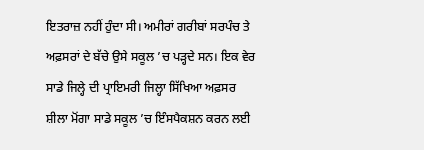ਇਤਰਾਜ਼ ਨਹੀਂ ਹੁੰਦਾ ਸੀ। ਅਮੀਰਾਂ ਗਰੀਬਾਂ ਸਰਪੰਚ ਤੇ ਅਫ਼ਸਰਾਂ ਦੇ ਬੱਚੇ ਉਸੇ ਸਕੂਲ ’ਚ ਪੜ੍ਹਦੇ ਸਨ। ਇਕ ਵੇਰ ਸਾਡੇ ਜਿਲ੍ਹੇ ਦੀ ਪ੍ਰਾਇਮਰੀ ਜਿਲ੍ਹਾ ਸਿੱਖਿਆ ਅਫ਼ਸਰ ਸ਼ੀਲਾ ਮੋਂਗਾ ਸਾਡੇ ਸਕੂਲ ’ਚ ਇੰਸਪੈਕਸ਼ਨ ਕਰਨ ਲਈ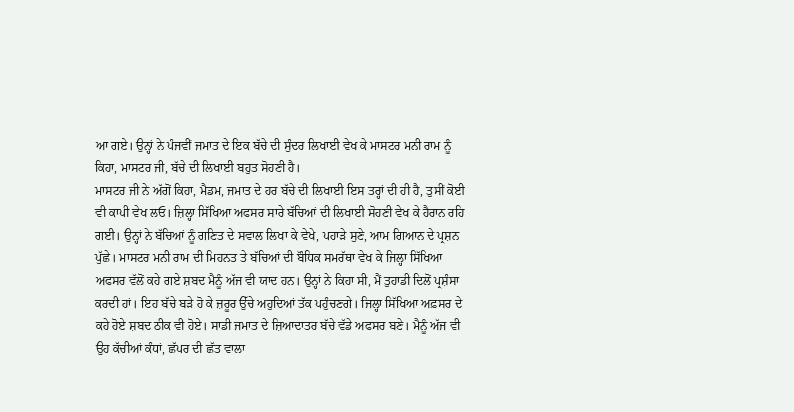ਆ ਗਏ। ਉਨ੍ਹਾਂ ਨੇ ਪੰਜਵੀਂ ਜਮਾਤ ਦੇ ਇਕ ਬੱਚੇ ਦੀ ਸੁੰਦਰ ਲਿਖਾਈ ਵੇਖ ਕੇ ਮਾਸਟਰ ਮਨੀ ਰਾਮ ਨੂੰ ਕਿਹਾ, ਮਾਸਟਰ ਜੀ, ਬੱਚੇ ਦੀ ਲਿਖਾਈ ਬਹੁਤ ਸੋਹਣੀ ਹੈ।
ਮਾਸਟਰ ਜੀ ਨੇ ਅੱਗੋਂ ਕਿਹਾ, ਮੈਡਮ, ਜਮਾਤ ਦੇ ਹਰ ਬੱਚੇ ਦੀ ਲਿਖਾਈ ਇਸ ਤਰ੍ਹਾਂ ਦੀ ਹੀ ਹੈ, ਤੁਸੀਂ ਕੋਈ ਵੀ ਕਾਪੀ ਵੇਖ ਲਓ। ਜ਼ਿਲ੍ਹਾ ਸਿੱਖਿਆ ਅਫਸਰ ਸਾਰੇ ਬੱਚਿਆਂ ਦੀ ਲਿਖਾਈ ਸੋਹਣੀ ਵੇਖ ਕੇ ਹੈਰਾਨ ਰਹਿ ਗਈ। ਉਨ੍ਹਾਂ ਨੇ ਬੱਚਿਆਂ ਨੂੰ ਗਣਿਤ ਦੇ ਸਵਾਲ ਲਿਖਾ ਕੇ ਵੇਖੇ, ਪਹਾੜੇ ਸੁਣੇ, ਆਮ ਗਿਆਨ ਦੇ ਪ੍ਰਸ਼ਨ ਪੁੱਛੇ। ਮਾਸਟਰ ਮਨੀ ਰਾਮ ਦੀ ਮਿਹਨਤ ਤੇ ਬੱਚਿਆਂ ਦੀ ਬੌਧਿਕ ਸਮਰੱਥਾ ਵੇਖ ਕੇ ਜਿਲ੍ਹਾ ਸਿੱਖਿਆ ਅਫਸਰ ਵੱਲੋਂ ਕਹੇ ਗਏ ਸ਼ਬਦ ਮੈਨੂੰ ਅੱਜ ਵੀ ਯਾਦ ਹਨ। ਉਨ੍ਹਾਂ ਨੇ ਕਿਹਾ ਸੀ, ਮੈਂ ਤੁਹਾਡੀ ਦਿਲੋਂ ਪ੍ਰਸ਼ੰਸਾ ਕਰਦੀ ਹਾਂ। ਇਹ ਬੱਚੇ ਬੜੇ ਹੋ ਕੇ ਜ਼ਰੂਰ ਉੱਚੇ ਅਹੁਦਿਆਂ ਤੱਕ ਪਹੁੰਚਣਗੇ। ਜਿਲ੍ਹਾ ਸਿੱਖਿਆ ਅਫ਼ਸਰ ਦੇ ਕਹੇ ਹੋਏ ਸ਼ਬਦ ਠੀਕ ਵੀ ਹੋਏ। ਸਾਡੀ ਜਮਾਤ ਦੇ ਜ਼ਿਆਦਾਤਰ ਬੱਚੇ ਵੱਡੇ ਅਫਸਰ ਬਣੇ। ਮੈਨੂੰ ਅੱਜ ਵੀ ਉਹ ਕੱਚੀਆਂ ਕੰਧਾਂ, ਛੱਪਰ ਦੀ ਛੱਤ ਵਾਲਾ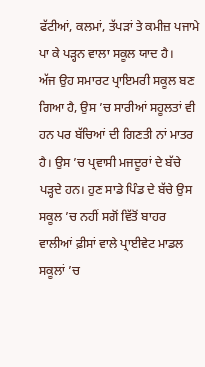ਫੱਟੀਆਂ, ਕਲਮਾਂ, ਤੱਪੜਾਂ ਤੇ ਕਮੀਜ਼ ਪਜਾਮੇ ਪਾ ਕੇ ਪੜ੍ਹਨ ਵਾਲਾ ਸਕੂਲ ਯਾਦ ਹੈ।
ਅੱਜ ਉਹ ਸਮਾਰਟ ਪ੍ਰਾਇਮਰੀ ਸਕੂਲ ਬਣ ਗਿਆ ਹੈ, ਉਸ ’ਚ ਸਾਰੀਆਂ ਸਹੂਲਤਾਂ ਵੀ ਹਨ ਪਰ ਬੱਚਿਆਂ ਦੀ ਗਿਣਤੀ ਨਾਂ ਮਾਤਰ ਹੈ। ਉਸ ’ਚ ਪ੍ਰਵਾਸੀ ਮਜਦੂਰਾਂ ਦੇ ਬੱਚੇ ਪੜ੍ਹਦੇ ਹਨ। ਹੁਣ ਸਾਡੇ ਪਿੰਡ ਦੇ ਬੱਚੇ ਉਸ ਸਕੂਲ ’ਚ ਨਹੀਂ ਸਗੋਂ ਵਿੱਤੋਂ ਬਾਹਰ ਵਾਲੀਆਂ ਫ਼ੀਸਾਂ ਵਾਲੇ ਪ੍ਰਾਈਵੇਟ ਮਾਡਲ ਸਕੂਲਾਂ ’ਚ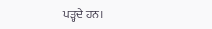ਪੜ੍ਹਦੇ ਹਨ।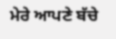ਮੇਰੇ ਆਪਣੇ ਬੱਚੇ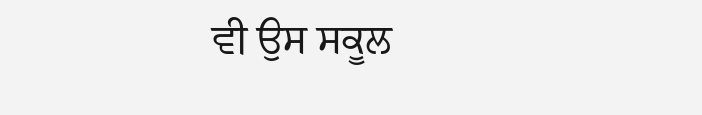ਵੀ ਉਸ ਸਕੂਲ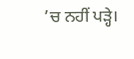’ਚ ਨਹੀਂ ਪੜ੍ਹੇ।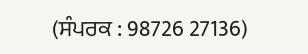(ਸੰਪਰਕ : 98726 27136)